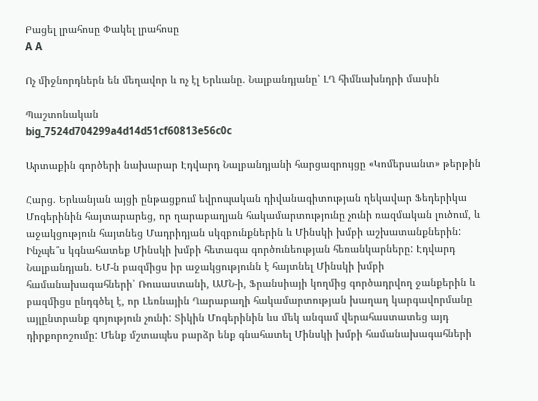Բացել լրահոսը Փակել լրահոսը
A A

Ոչ միջնորդներն են մեղավոր և ոչ էլ Երևանը. Նալբանդյանը՝ ԼՂ հիմնախնդրի մասին

Պաշտոնական
big_7524d704299a4d14d51cf60813e56c0c

Արտաքին գործերի նախարար Էդվարդ Նալբանդյանի հարցազրույցը «Կոմերսանտ» թերթին

Հարց. Երևանյան այցի ընթացքում եվրոպական դիվանագիտության ղեկավար Ֆեդերիկա Մոգերինին հայտարարեց, որ ղարաբաղյան հակամարտությունը չունի ռազմական լուծում, և աջակցություն հայտնեց Մադրիդյան սկզբունքներին և Մինսկի խմբի աշխատանքներին: Ինչպե՞ս կգնահատեք Մինսկի խմբի հետագա գործունեության հեռանկարները: Էդվարդ Նալբանդյան. ԵՄ-ն բազմիցս իր աջակցությունն է հայտնել Մինսկի խմբի համանախագահների՝ Ռուսաստանի, ԱՄՆ-ի, Ֆրանսիայի կողմից գործադրվող ջանքերին և բազմիցս ընդգծել է, որ Լեռնային Ղարաբաղի հակամարտության խաղաղ կարգավորմանը այլընտրանք գոյություն չունի: Տիկին Մոգերինին ևս մեկ անգամ վերահաստատեց այդ դիրքորոշումը: Մենք մշտապես բարձր ենք գնահատել Մինսկի խմբի համանախագահների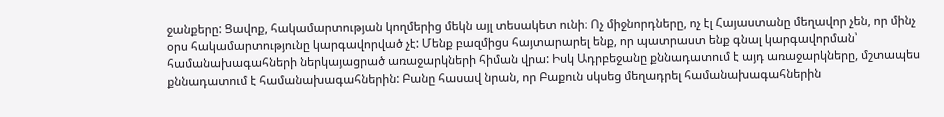ջանքերը: Ցավոք, հակամարտության կողմերից մեկն այլ տեսակետ ունի։ Ոչ միջնորդները, ոչ էլ Հայաստանը մեղավոր չեն, որ մինչ օրս հակամարտությունը կարգավորված չէ: Մենք բազմիցս հայտարարել ենք, որ պատրաստ ենք գնալ կարգավորման՝ համանախագահների ներկայացրած առաջարկների հիման վրա: Իսկ Ադրբեջանը քննադատում է այդ առաջարկները, մշտապես քննադատում է համանախագահներին: Բանը հասավ նրան, որ Բաքուն սկսեց մեղադրել համանախագահներին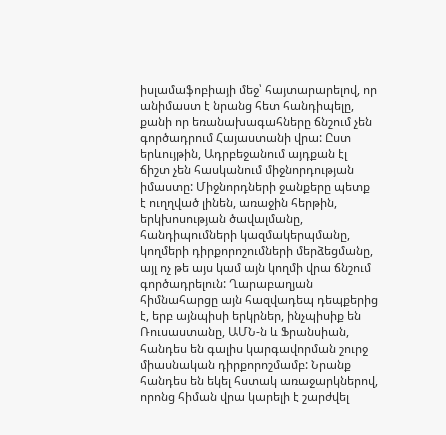իսլամաֆոբիայի մեջ՝ հայտարարելով, որ անիմաստ է նրանց հետ հանդիպելը, քանի որ եռանախագահները ճնշում չեն գործադրում Հայաստանի վրա: Ըստ երևույթին, Ադրբեջանում այդքան էլ ճիշտ չեն հասկանում միջնորդության իմաստը: Միջնորդների ջանքերը պետք է ուղղված լինեն, առաջին հերթին, երկխոսության ծավալմանը, հանդիպումների կազմակերպմանը, կողմերի դիրքորոշումների մերձեցմանը, այլ ոչ թե այս կամ այն կողմի վրա ճնշում գործադրելուն: Ղարաբաղյան հիմնահարցը այն հազվադեպ դեպքերից է, երբ այնպիսի երկրներ, ինչպիսիք են Ռուսաստանը, ԱՄՆ-ն և Ֆրանսիան, հանդես են գալիս կարգավորման շուրջ միասնական դիրքորոշմամբ: Նրանք հանդես են եկել հստակ առաջարկներով, որոնց հիման վրա կարելի է շարժվել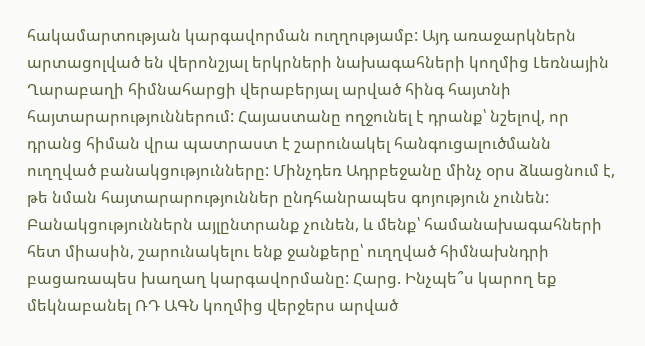հակամարտության կարգավորման ուղղությամբ: Այդ առաջարկներն արտացոլված են վերոնշյալ երկրների նախագահների կողմից Լեռնային Ղարաբաղի հիմնահարցի վերաբերյալ արված հինգ հայտնի հայտարարություններում: Հայաստանը ողջունել է դրանք՝ նշելով, որ դրանց հիման վրա պատրաստ է շարունակել հանգուցալուծմանն ուղղված բանակցությունները: Մինչդեռ Ադրբեջանը մինչ օրս ձևացնում է, թե նման հայտարարություններ ընդհանրապես գոյություն չունեն: Բանակցություններն այլընտրանք չունեն, և մենք՝ համանախագահների հետ միասին, շարունակելու ենք ջանքերը՝ ուղղված հիմնախնդրի բացառապես խաղաղ կարգավորմանը: Հարց. Ինչպե՞ս կարող եք մեկնաբանել ՌԴ ԱԳՆ կողմից վերջերս արված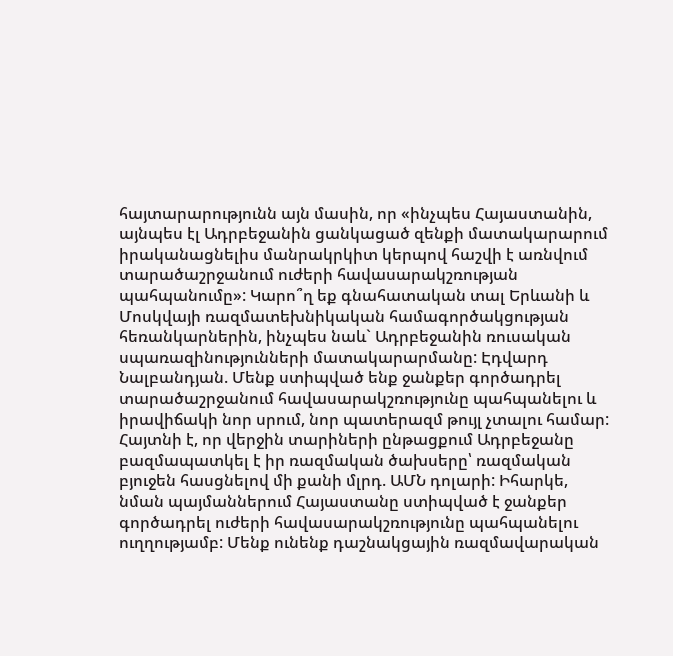հայտարարությունն այն մասին, որ «ինչպես Հայաստանին, այնպես էլ Ադրբեջանին ցանկացած զենքի մատակարարում իրականացնելիս մանրակրկիտ կերպով հաշվի է առնվում տարածաշրջանում ուժերի հավասարակշռության պահպանումը»: Կարո՞ղ եք գնահատական տալ Երևանի և Մոսկվայի ռազմատեխնիկական համագործակցության հեռանկարներին, ինչպես նաև` Ադրբեջանին ռուսական սպառազինությունների մատակարարմանը: Էդվարդ Նալբանդյան. Մենք ստիպված ենք ջանքեր գործադրել տարածաշրջանում հավասարակշռությունը պահպանելու և իրավիճակի նոր սրում, նոր պատերազմ թույլ չտալու համար: Հայտնի է, որ վերջին տարիների ընթացքում Ադրբեջանը բազմապատկել է իր ռազմական ծախսերը՝ ռազմական բյուջեն հասցնելով մի քանի մլրդ. ԱՄՆ դոլարի: Իհարկե, նման պայմաններում Հայաստանը ստիպված է ջանքեր գործադրել ուժերի հավասարակշռությունը պահպանելու ուղղությամբ: Մենք ունենք դաշնակցային ռազմավարական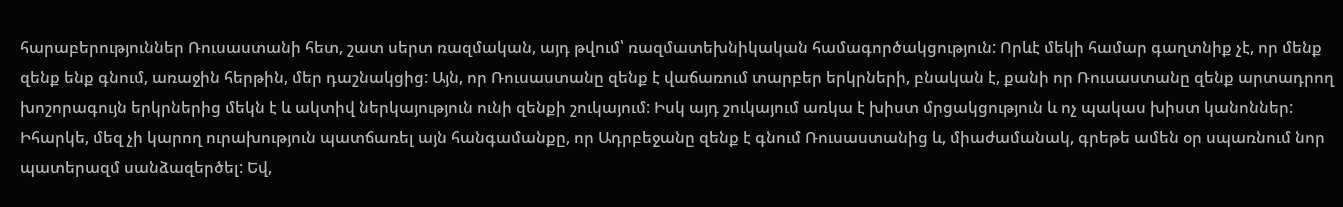հարաբերություններ Ռուսաստանի հետ, շատ սերտ ռազմական, այդ թվում՝ ռազմատեխնիկական համագործակցություն: Որևէ մեկի համար գաղտնիք չէ, որ մենք զենք ենք գնում, առաջին հերթին, մեր դաշնակցից: Այն, որ Ռուսաստանը զենք է վաճառում տարբեր երկրների, բնական է, քանի որ Ռուսաստանը զենք արտադրող խոշորագույն երկրներից մեկն է և ակտիվ ներկայություն ունի զենքի շուկայում: Իսկ այդ շուկայում առկա է խիստ մրցակցություն և ոչ պակաս խիստ կանոններ: Իհարկե, մեզ չի կարող ուրախություն պատճառել այն հանգամանքը, որ Ադրբեջանը զենք է գնում Ռուսաստանից և, միաժամանակ, գրեթե ամեն օր սպառնում նոր պատերազմ սանձազերծել: Եվ,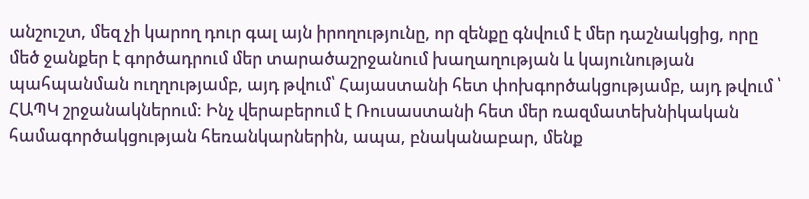անշուշտ, մեզ չի կարող դուր գալ այն իրողությունը, որ զենքը գնվում է մեր դաշնակցից, որը մեծ ջանքեր է գործադրում մեր տարածաշրջանում խաղաղության և կայունության պահպանման ուղղությամբ, այդ թվում՝ Հայաստանի հետ փոխգործակցությամբ, այդ թվում ՝ ՀԱՊԿ շրջանակներում: Ինչ վերաբերում է Ռուսաստանի հետ մեր ռազմատեխնիկական համագործակցության հեռանկարներին, ապա, բնականաբար, մենք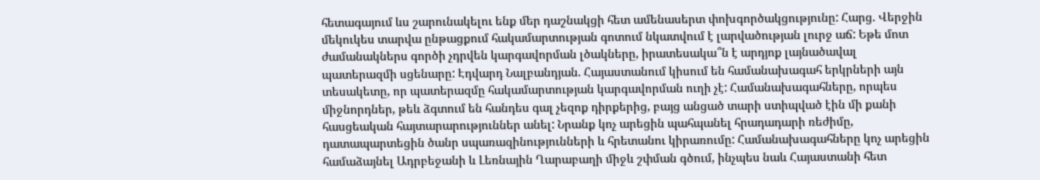հետագայում ևս շարունակելու ենք մեր դաշնակցի հետ ամենասերտ փոխգործակցությունը: Հարց. Վերջին մեկուկես տարվա ընթացքում հակամարտության գոտում նկատվում է լարվածության լուրջ աճ: Եթե մոտ ժամանակներս գործի չդրվեն կարգավորման լծակները, իրատեսակա՞ն է արդյոք լայնածավալ պատերազմի սցենարը: Էդվարդ Նալբանդյան. Հայաստանում կիսում են համանախագահ երկրների այն տեսակետը, որ պատերազմը հակամարտության կարգավորման ուղի չէ: Համանախագահները, որպես միջնորդներ, թեև ձգտում են հանդես գալ չեզոք դիրքերից, բայց անցած տարի ստիպված էին մի քանի հասցեական հայտարարություններ անել: Նրանք կոչ արեցին պահպանել հրադադարի ռեժիմը, դատապարտեցին ծանր սպառազինությունների և հրետանու կիրառումը: Համանախագահները կոչ արեցին համաձայնել Ադրբեջանի և Լեռնային Ղարաբաղի միջև շփման գծում, ինչպես նաև Հայաստանի հետ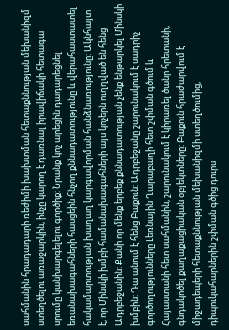սահմանին հրադադարի ռեժիմի խախտման հետաքննության մեխանիզմ ստեղծելու առաջարկին, ինչը կարող է դառնալ իրավիճակի հետագա սրումը կանխարգելելու գործիք: Նրանք կոչ արեցին դադարեցնել եռանախագահների հասցեին հնչող քննադատությունը և վերահաստատել հակամարտության խաղաղ կարգավորման հանձնառությունը: Ակնհայտ է, որ Մինսկի խմբի համանախագահների այս կոչերն ուղղված են հենց Ադրբեջանին: Քանի որ մենք երբեք քննադատության չենք ենթարկել Մինսկի խմբին: Դա անում է հենց Բաքուն: Ադրբեջանը շարունակում է սադրիչ գործողությունները Լեռնային Ղարաբաղի հետ շփման գծում և Հայաստանի հետ սահմանին, շարունակում է կիրառել ծանր հրետանի, գնդակոծել քաղաքացիական օբյեկտները: Բաքուն հրաժարվում է միջադեպերի հետաքննության մեխանիզմի ստեղծումից, դիպուկահարներին շփման գծից դուրս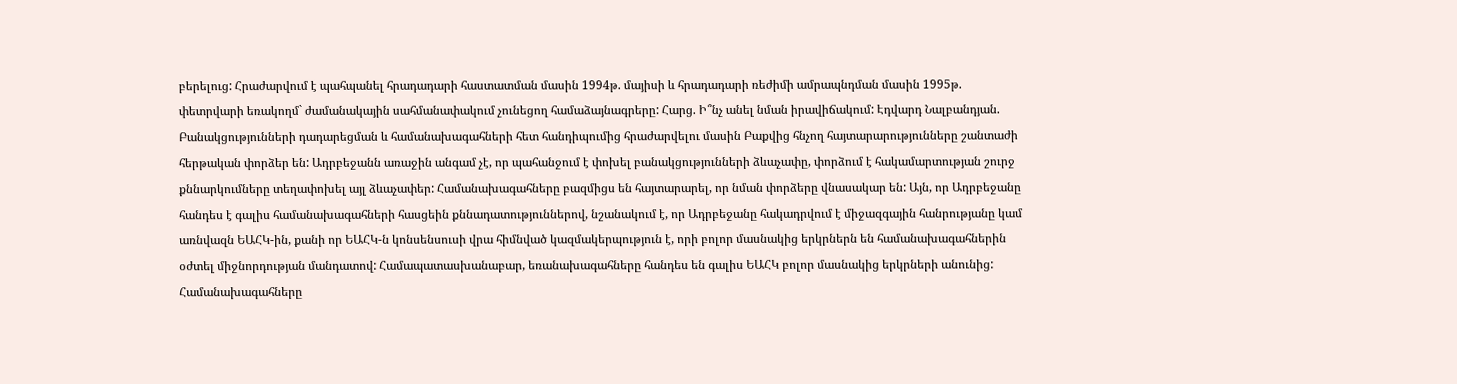բերելուց: Հրաժարվում է պահպանել հրադադարի հաստատման մասին 1994թ. մայիսի և հրադադարի ռեժիմի ամրապնդման մասին 1995թ. փետրվարի եռակողմ` ժամանակային սահմանափակում չունեցող համաձայնագրերը: Հարց. Ի՞նչ անել նման իրավիճակում: Էդվարդ Նալբանդյան. Բանակցությունների դադարեցման և համանախագահների հետ հանդիպումից հրաժարվելու մասին Բաքվից հնչող հայտարարությունները շանտաժի հերթական փորձեր են: Ադրբեջանն առաջին անգամ չէ, որ պահանջում է փոխել բանակցությունների ձևաչափը, փորձում է հակամարտության շուրջ քննարկումները տեղափոխել այլ ձևաչափեր: Համանախագահները բազմիցս են հայտարարել, որ նման փորձերը վնասակար են: Այն, որ Ադրբեջանը հանդես է գալիս համանախագահների հասցեին քննադատություններով, նշանակում է, որ Ադրբեջանը հակադրվում է միջազգային հանրությանը կամ առնվազն ԵԱՀԿ-ին, քանի որ ԵԱՀԿ-ն կոնսենսուսի վրա հիմնված կազմակերպություն է, որի բոլոր մասնակից երկրներն են համանախագահներին օժտել միջնորդության մանդատով: Համապատասխանաբար, եռանախագահները հանդես են գալիս ԵԱՀԿ բոլոր մասնակից երկրների անունից: Համանախագահները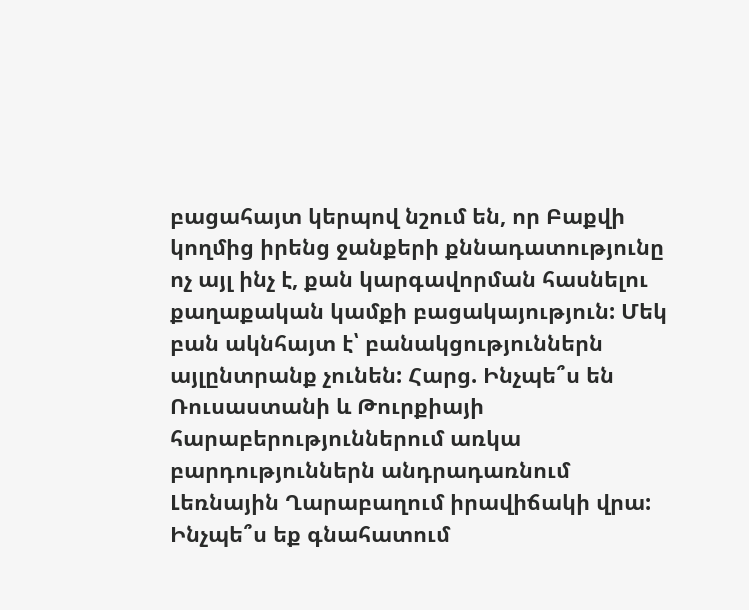բացահայտ կերպով նշում են, որ Բաքվի կողմից իրենց ջանքերի քննադատությունը ոչ այլ ինչ է, քան կարգավորման հասնելու քաղաքական կամքի բացակայություն: Մեկ բան ակնհայտ է՝ բանակցություններն այլընտրանք չունեն: Հարց. Ինչպե՞ս են Ռուսաստանի և Թուրքիայի հարաբերություններում առկա բարդություններն անդրադառնում Լեռնային Ղարաբաղում իրավիճակի վրա: Ինչպե՞ս եք գնահատում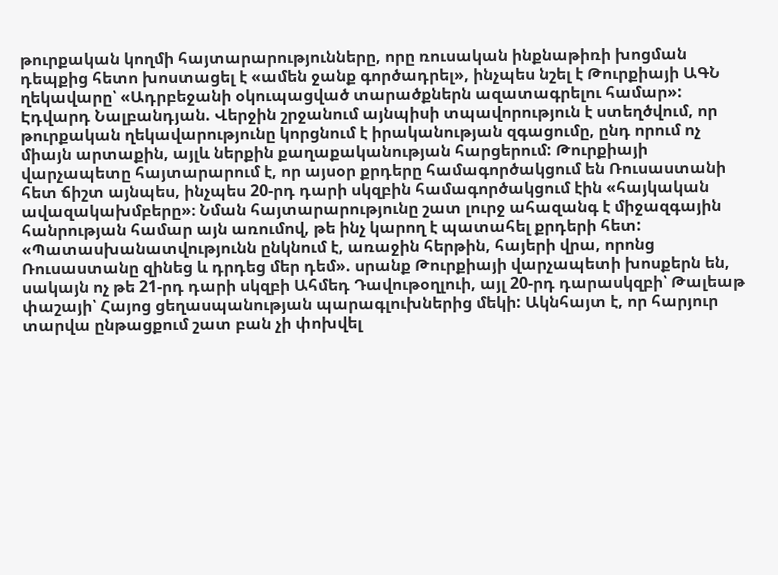թուրքական կողմի հայտարարությունները, որը ռուսական ինքնաթիռի խոցման դեպքից հետո խոստացել է «ամեն ջանք գործադրել», ինչպես նշել է Թուրքիայի ԱԳՆ ղեկավարը՝ «Ադրբեջանի օկուպացված տարածքներն ազատագրելու համար»: Էդվարդ Նալբանդյան. Վերջին շրջանում այնպիսի տպավորություն է ստեղծվում, որ թուրքական ղեկավարությունը կորցնում է իրականության զգացումը, ընդ որում ոչ միայն արտաքին, այլև ներքին քաղաքականության հարցերում: Թուրքիայի վարչապետը հայտարարում է, որ այսօր քրդերը համագործակցում են Ռուսաստանի հետ ճիշտ այնպես, ինչպես 20-րդ դարի սկզբին համագործակցում էին «հայկական ավազակախմբերը»։ Նման հայտարարությունը շատ լուրջ ահազանգ է միջազգային հանրության համար այն առումով, թե ինչ կարող է պատահել քրդերի հետ: «Պատասխանատվությունն ընկնում է, առաջին հերթին, հայերի վրա, որոնց Ռուսաստանը զինեց և դրդեց մեր դեմ». սրանք Թուրքիայի վարչապետի խոսքերն են, սակայն ոչ թե 21-րդ դարի սկզբի Ահմեդ Դավութօղլուի, այլ 20-րդ դարասկզբի՝ Թալեաթ փաշայի՝ Հայոց ցեղասպանության պարագլուխներից մեկի: Ակնհայտ է, որ հարյուր տարվա ընթացքում շատ բան չի փոխվել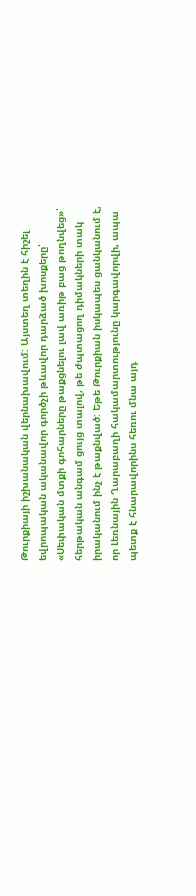Թուրքիայի իշխանական վերնախավում: Այստեղ տեղին է հիշել եվրոպական ականավոր գործչի թևավոր դարձած խոսքերը՝ «Սեփական մտքի գոհարները թաքցնելու լավ առիթ բաց թողնվեց»՝ հերթական անգամ ցույց տալով, թե ժպտացող դիմակների տակ իրականում ինչ է թաքնված: Եթե Թուրքիան իսկապես ցանկանում է, որ Լեռնային Ղարաբաղի հակամարտությունը կարգավորվի, ապա պետք է հնարավորինս հեռու մնա այդ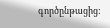գործընթացից: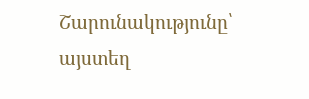Շարունակությունը՝ այստեղ